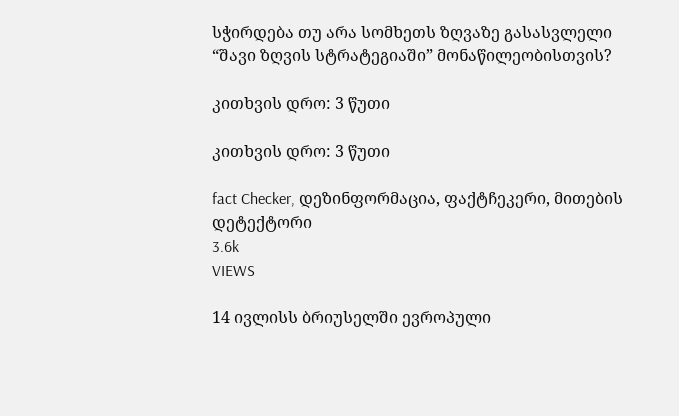სჭირდება თუ არა სომხეთს ზღვაზე გასასვლელი “შავი ზღვის სტრატეგიაში” მონაწილეობისთვის?

კითხვის დრო: 3 წუთი

კითხვის დრო: 3 წუთი

fact Checker, დეზინფორმაცია, ფაქტჩეკერი, მითების დეტექტორი
3.6k
VIEWS

14 ივლისს ბრიუსელში ევროპული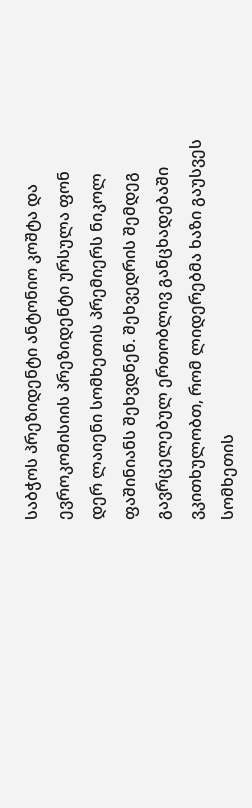საბჭოს პრეზიდენტი ანტონიო კოშტა და ევროკომისიის პრეზიდენტი ურსულა ფონ დერ ლაიენი სომხეთის პრემიერს ნიკოლ ფაშინიანს შეხვდნენ. შეხვედრის შემდეგ გავრცელებულ ერთობლივ განცხადებაში ვკითხულობთ, რომ ლიდერებმა ხაზი გაუსვეს სომხეთის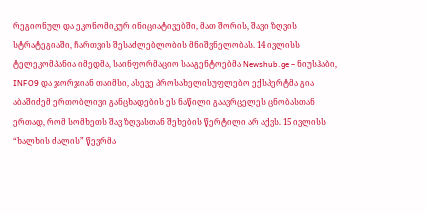რეგიონულ და ეკონომიკურ ინიციატივებში, მათ შორის, შავი ზღვის სტრატეგიაში, ჩართვის შესაძლებლობის მნიშვნელობას. 14 ივლისს ტელეკომპანია იმედმა, საინფორმაციო სააგენტოებმა Newshub.ge – ნიუსჰაბი, INFO9 და ჯორჯიან თაიმსი, ასევე პროსახელისუფლებო ექსპერტმა გია აბაშიძემ ერთობლივი განცხადების ეს ნაწილი გაავრცელეს ცნობასთან ერთად, რომ სომხეთს შავ ზღვასთან შეხების წერტილი არ აქვს. 15 ივლისს “ხალხის ძალის” წევრმა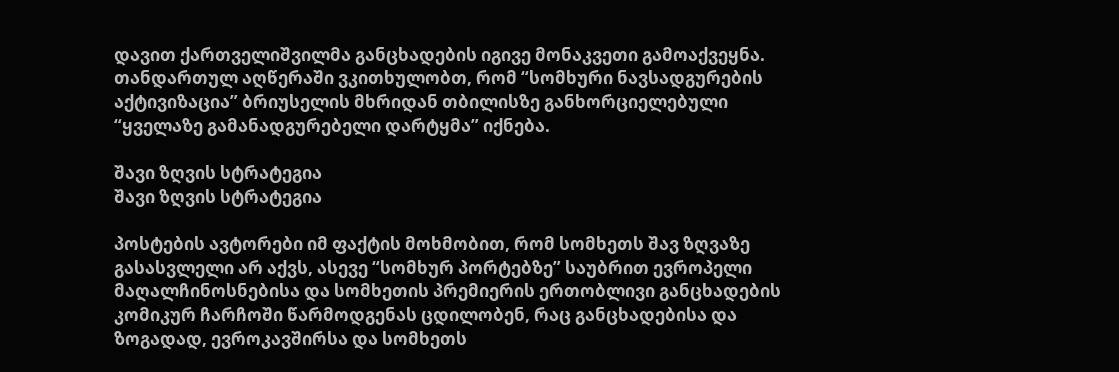დავით ქართველიშვილმა განცხადების იგივე მონაკვეთი გამოაქვეყნა. თანდართულ აღწერაში ვკითხულობთ, რომ “სომხური ნავსადგურების აქტივიზაცია” ბრიუსელის მხრიდან თბილისზე განხორციელებული “ყველაზე გამანადგურებელი დარტყმა” იქნება.

შავი ზღვის სტრატეგია
შავი ზღვის სტრატეგია

პოსტების ავტორები იმ ფაქტის მოხმობით, რომ სომხეთს შავ ზღვაზე გასასვლელი არ აქვს, ასევე “სომხურ პორტებზე” საუბრით ევროპელი მაღალჩინოსნებისა და სომხეთის პრემიერის ერთობლივი განცხადების კომიკურ ჩარჩოში წარმოდგენას ცდილობენ, რაც განცხადებისა და ზოგადად, ევროკავშირსა და სომხეთს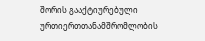შორის გააქტიურებული ურთიერთთანამშრომლობის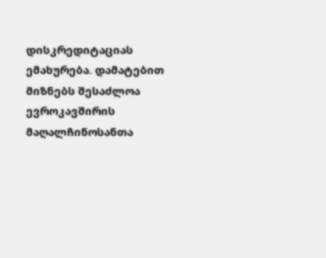დისკრედიტაციას ემახურება. დამატებით მიზნებს შესაძლოა ევროკავშირის მაღალჩინოსანთა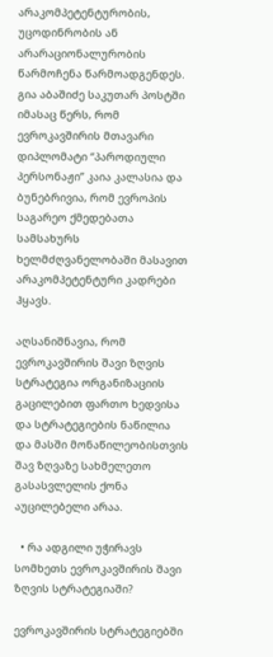არაკომპეტენტურობის, უცოდინრობის ან არარაციონალურობის წარმოჩენა წარმოადგენდეს. გია აბაშიძე საკუთარ პოსტში იმასაც წერს, რომ ევროკავშირის მთავარი დიპლომატი “პაროდიული პერსონაჟი” კაია კალასია და ბუნებრივია, რომ ევროპის საგარეო ქმედებათა სამსახურს ხელმძღვანელობაში მასავით არაკომპეტენტური კადრები ჰყავს.

აღსანიშნავია, რომ ევროკავშირის შავი ზღვის სტრატეგია ორგანიზაციის გაცილებით ფართო ხედვისა და სტრატეგიების ნაწილია და მასში მონაწილეობისთვის შავ ზღვაზე სახმელეთო გასასვლელის ქონა აუცილებელი არაა.

  • რა ადგილი უჭირავს სომხეთს ევროკავშირის შავი ზღვის სტრატეგიაში?

ევროკავშირის სტრატეგიებში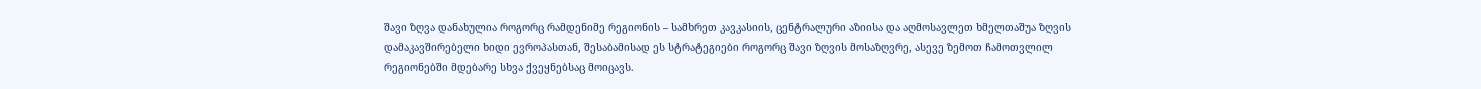შავი ზღვა დანახულია როგორც რამდენიმე რეგიონის – სამხრეთ კავკასიის, ცენტრალური აზიისა და აღმოსავლეთ ხმელთაშუა ზღვის დამაკავშირებელი ხიდი ევროპასთან, შესაბამისად ეს სტრატეგიები როგორც შავი ზღვის მოსაზღვრე, ასევე ზემოთ ჩამოთვლილ რეგიონებში მდებარე სხვა ქვეყნებსაც მოიცავს.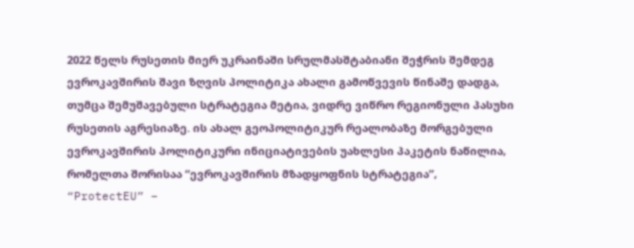2022 წელს რუსეთის მიერ უკრაინაში სრულმასშტაბიანი შეჭრის შემდეგ ევროკავშირის შავი ზღვის პოლიტიკა ახალი გამოწვევის წინაშე დადგა, თუმცა შემუშავებული სტრატეგია მეტია, ვიდრე ვიწრო რეგიონული პასუხი რუსეთის აგრესიაზე. ის ახალ გეოპოლიტიკურ რეალობაზე მორგებული ევროკავშირის პოლიტიკური ინიციატივების უახლესი პაკეტის ნაწილია, რომელთა შორისაა “ევროკავშირის მზადყოფნის სტრატეგია”, “ProtectEU” –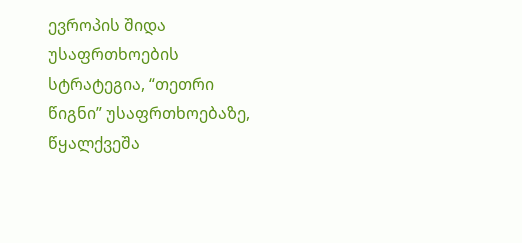ევროპის შიდა უსაფრთხოების სტრატეგია, “თეთრი წიგნი” უსაფრთხოებაზე, წყალქვეშა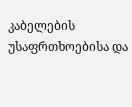კაბელების უსაფრთხოებისა და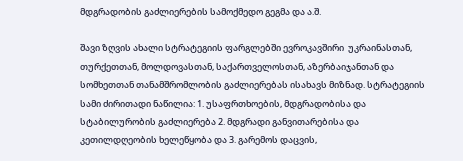მდგრადობის გაძლიერების სამოქმედო გეგმა და ა.შ.

შავი ზღვის ახალი სტრატეგიის ფარგლებში ევროკავშირი  უკრაინასთან, თურქეთთან, მოლდოვასთან, საქართველოსთან, აზერბაიჯანთან და სომხეთთან თანამშრომლობის გაძლიერებას ისახავს მიზნად. სტრატეგიის სამი ძირითადი ნაწილია: 1. უსაფრთხოების, მდგრადობისა და სტაბილურობის გაძლიერება 2. მდგრადი განვითარებისა და კეთილდღეობის ხელეწყობა და 3. გარემოს დაცვის,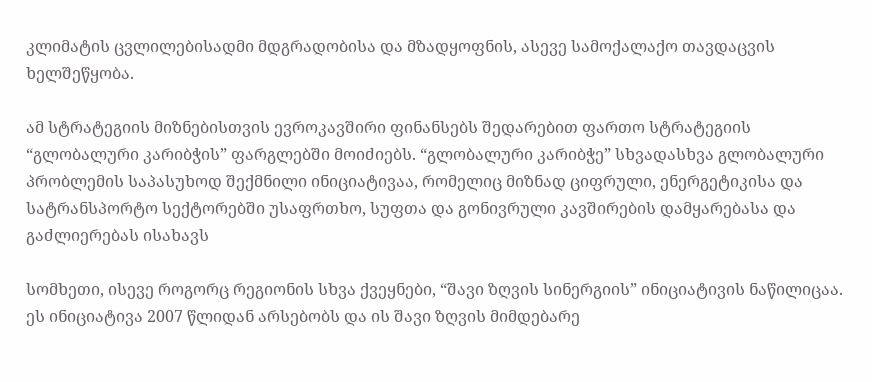კლიმატის ცვლილებისადმი მდგრადობისა და მზადყოფნის, ასევე სამოქალაქო თავდაცვის ხელშეწყობა.

ამ სტრატეგიის მიზნებისთვის ევროკავშირი ფინანსებს შედარებით ფართო სტრატეგიის “გლობალური კარიბჭის” ფარგლებში მოიძიებს. “გლობალური კარიბჭე” სხვადასხვა გლობალური პრობლემის საპასუხოდ შექმნილი ინიციატივაა, რომელიც მიზნად ციფრული, ენერგეტიკისა და სატრანსპორტო სექტორებში უსაფრთხო, სუფთა და გონივრული კავშირების დამყარებასა და გაძლიერებას ისახავს

სომხეთი, ისევე როგორც რეგიონის სხვა ქვეყნები, “შავი ზღვის სინერგიის” ინიციატივის ნაწილიცაა. ეს ინიციატივა 2007 წლიდან არსებობს და ის შავი ზღვის მიმდებარე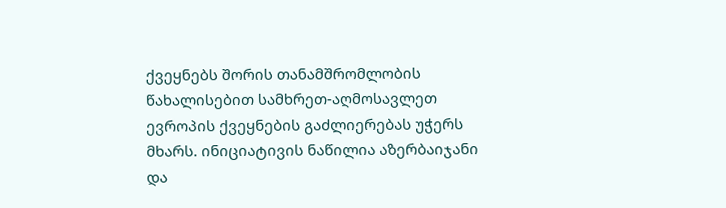ქვეყნებს შორის თანამშრომლობის წახალისებით სამხრეთ-აღმოსავლეთ ევროპის ქვეყნების გაძლიერებას უჭერს მხარს. ინიციატივის ნაწილია აზერბაიჯანი და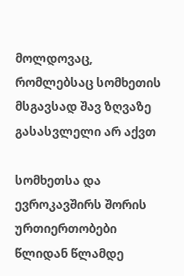მოლდოვაც, რომლებსაც სომხეთის მსგავსად შავ ზღვაზე გასასვლელი არ აქვთ

სომხეთსა და ევროკავშირს შორის ურთიერთობები წლიდან წლამდე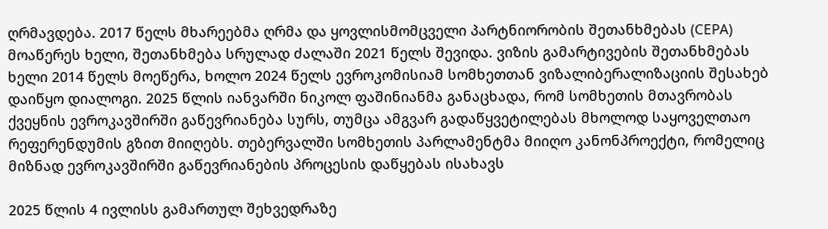ღრმავდება. 2017 წელს მხარეებმა ღრმა და ყოვლისმომცველი პარტნიორობის შეთანხმებას (CEPA)  მოაწერეს ხელი, შეთანხმება სრულად ძალაში 2021 წელს შევიდა. ვიზის გამარტივების შეთანხმებას ხელი 2014 წელს მოეწერა, ხოლო 2024 წელს ევროკომისიამ სომხეთთან ვიზალიბერალიზაციის შესახებ დაიწყო დიალოგი. 2025 წლის იანვარში ნიკოლ ფაშინიანმა განაცხადა, რომ სომხეთის მთავრობას ქვეყნის ევროკავშირში გაწევრიანება სურს, თუმცა ამგვარ გადაწყვეტილებას მხოლოდ საყოველთაო რეფერენდუმის გზით მიიღებს. თებერვალში სომხეთის პარლამენტმა მიიღო კანონპროექტი, რომელიც მიზნად ევროკავშირში გაწევრიანების პროცესის დაწყებას ისახავს

2025 წლის 4 ივლისს გამართულ შეხვედრაზე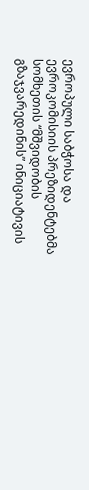ევროპული საბჭოსა და ევროკომისიის პრეზიდენტებმა სომხეთის “მშვიდობის გზაჯვარედინის” ინიციატივის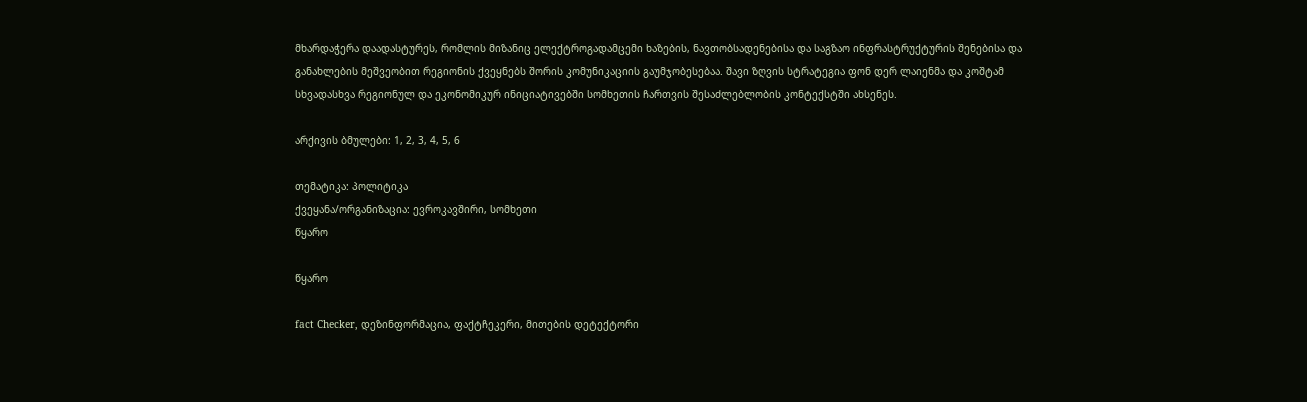მხარდაჭერა დაადასტურეს, რომლის მიზანიც ელექტროგადამცემი ხაზების, ნავთობსადენებისა და საგზაო ინფრასტრუქტურის შენებისა და განახლების მეშვეობით რეგიონის ქვეყნებს შორის კომუნიკაციის გაუმჯობესებაა. შავი ზღვის სტრატეგია ფონ დერ ლაიენმა და კოშტამ სხვადასხვა რეგიონულ და ეკონომიკურ ინიციატივებში სომხეთის ჩართვის შესაძლებლობის კონტექსტში ახსენეს.

არქივის ბმულები: 1, 2, 3, 4, 5, 6

თემატიკა: პოლიტიკა
ქვეყანა/ორგანიზაცია: ევროკავშირი, სომხეთი
წყარო

წყარო

fact Checker, დეზინფორმაცია, ფაქტჩეკერი, მითების დეტექტორი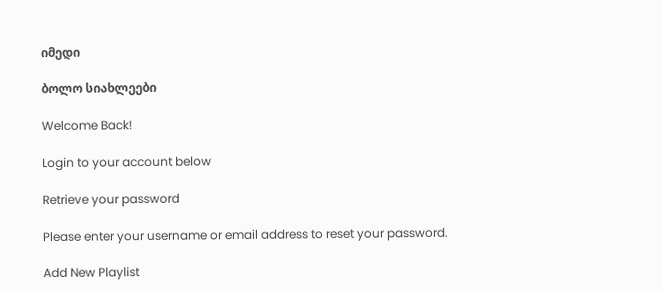იმედი

ბოლო სიახლეები

Welcome Back!

Login to your account below

Retrieve your password

Please enter your username or email address to reset your password.

Add New Playlist